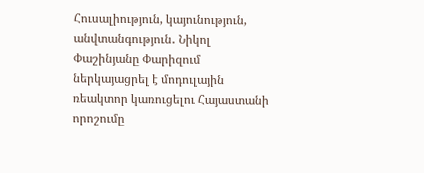Հուսալիություն, կայունություն, անվտանգություն․ Նիկոլ Փաշինյանը Փարիզում ներկայացրել է մոդուլային ռեակտոր կառուցելու Հայաստանի որոշումը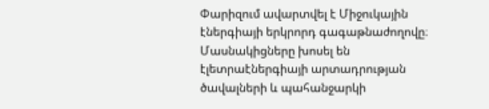Փարիզում ավարտվել է Միջուկային էներգիայի երկրորդ գագաթնաժողովը։ Մասնակիցները խոսել են էլետրաէներգիայի արտադրության ծավալների և պահանջարկի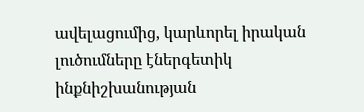ավելացումից, կարևորել իրական լուծումները էներգետիկ ինքնիշխանության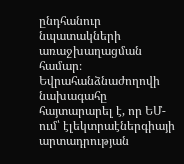ընդհանուր նպատակների առաջխաղացման համար։ Եվրահանձնաժողովի նախագահը հայտարարել է, որ ԵՄ-ում՝ էլեկտրաէներգիայի արտադրության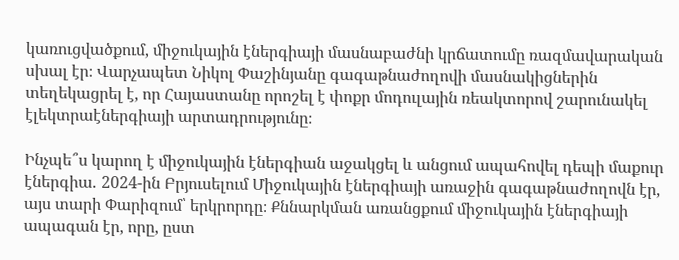կառուցվածքում, միջուկային էներգիայի մասնաբաժնի կրճատումը ռազմավարական սխալ էր։ Վարչապետ Նիկոլ Փաշինյանը գագաթնաժողովի մասնակիցներին տեղեկացրել է, որ Հայաստանը որոշել է փոքր մոդուլային ռեակտորով շարունակել էլեկտրաէներգիայի արտադրությունը։

Ինչպե՞ս կարող է միջուկային էներգիան աջակցել և անցում ապահովել դեպի մաքուր էներգիա․ 2024-ին Բրյուսելում Միջուկային էներգիայի առաջին գագաթնաժողովն էր, այս տարի Փարիզում՝ երկրորդը։ Քննարկման առանցքում միջուկային էներգիայի ապագան էր, որը, ըստ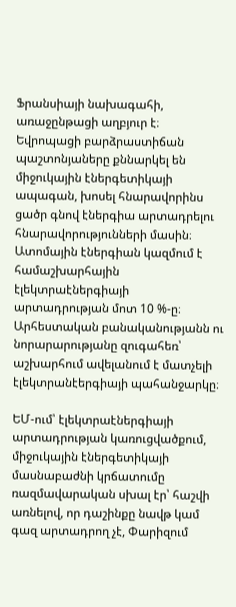Ֆրանսիայի նախագահի, առաջընթացի աղբյուր է։ Եվրոպացի բարձրաստիճան պաշտոնյաները քննարկել են միջուկային էներգետիկայի ապագան, խոսել հնարավորինս ցածր գնով էներգիա արտադրելու հնարավորությունների մասին։ Ատոմային էներգիան կազմում է համաշխարհային էլեկտրաէներգիայի արտադրության մոտ 10 %-ը։ Արհեստական բանականությանն ու նորարարությանը զուգահեռ՝ աշխարհում ավելանում է մատչելի էլեկտրանէերգիայի պահանջարկը։

ԵՄ-ում՝ էլեկտրաէներգիայի արտադրության կառուցվածքում, միջուկային էներգետիկայի մասնաբաժնի կրճատումը ռազմավարական սխալ էր՝ հաշվի առնելով, որ դաշինքը նավթ կամ գազ արտադրող չէ, Փարիզում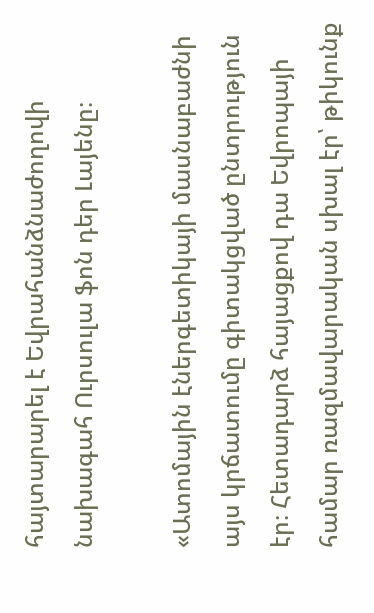հայտարարել է Եվրահանձնաժողովի նախագահ Ուրսուլա ֆոն դեր Լայենը։

«Ատոմային էներգետիկայի մասնաբաժնի այս կրճատումը գիտակցված ընտրություն էր։ Հետադարձ հայացքով դա Եվրոպայի համար ռազմավարական սխալ էր՝ թիկունք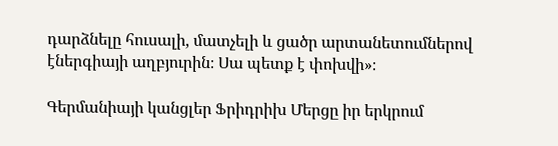դարձնելը հուսալի, մատչելի և ցածր արտանետումներով էներգիայի աղբյուրին։ Սա պետք է փոխվի»։

Գերմանիայի կանցլեր Ֆրիդրիխ Մերցը իր երկրում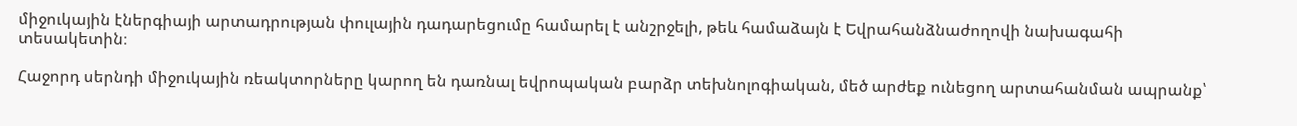միջուկային էներգիայի արտադրության փուլային դադարեցումը համարել է անշրջելի, թեև համաձայն է Եվրահանձնաժողովի նախագահի տեսակետին։

Հաջորդ սերնդի միջուկային ռեակտորները կարող են դառնալ եվրոպական բարձր տեխնոլոգիական, մեծ արժեք ունեցող արտահանման ապրանք՝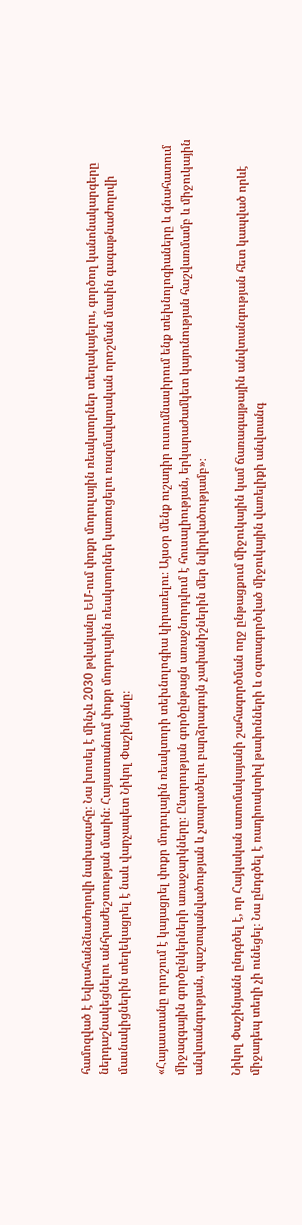համոզված է Եվրահանձնաժողովի նախագահը։ Նա խոսել է մինչև 2030 թվականը ԵՄ-ում փոքր մոդուլային ռեակտորներ տեղակայելու, գործող կանոնակարգերը ներդաշնակեցնելու անհրաժեշտության մասին։ Հայաստանում փոքր մոդուլային ռեակտորներ կառուցելու ռազմավարական որոշման մասին գագաթնաժողովի մասնակիցներին տեղեկացրել է նաև վարչապետ Նիկոլ Փաշինյանը։

«Հայաստանը որոշում է կայացրել փոքր մոդուլային ռեակտորի տեխնոլոգիա կիրառելու։ Այսօր մենք ուշադիր ուսումնասիրում ենք տեխնոլոգիաները և գնահատում միջազգային գործընկերների առաջարկները։ Ընտրության գործընթացն առաջնորդվում է հուսալիության, երկարաժամկետ կայունության հաշվառմամբ և միջուկային անվտանգության, պաշտպանվածության և չտարածելու բարձրագույն չափանիշներին մեր նվիրվածությամբ»։

Նիկոլ Փաշինյանն ընդգծել է, որ Հայկական ատոմակայանի շահագործման ողջ ընթացքում միջուկային կամ ճառագայթային անվտանգության հետ կապված որևէ միջադեպ տեղի չի ունեցել։ Նա ընդգծել է ռադիոակտիվ թափոնների և օգտագործված միջուկային վառելիքի անվտանգ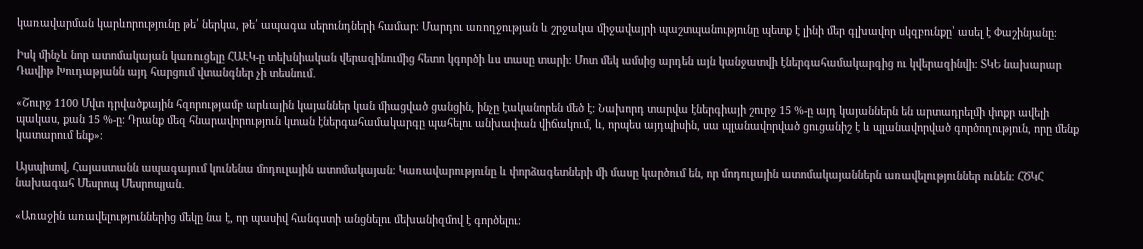կառավարման կարևորությունը թե՛ ներկա, թե՛ ապագա սերունդների համար։ Մարդու առողջության և շրջակա միջավայրի պաշտպանությունը պետք է լինի մեր գլխավոր սկզբունքը՝ ասել է Փաշինյանը։

Իսկ մինչև նոր ատոմակայան կառուցելը ՀԱԷԿ-ը տեխնիական վերազինումից հետո կգործի ևս տասը տարի։ Մոտ մեկ ամսից արդեն այն կանջատվի էներգահամակարգից ու կվերազինվի։ ՏԿԵ նախարար Դավիթ Խուդաթյանն այդ հարցում վտանգներ չի տեսնում․

«Շուրջ 1100 Մվտ դրվածքային հզորությամբ արևային կայաններ կան միացված ցանցին, ինչը էականորեն մեծ է։ Նախորդ տարվա էներգիայի շուրջ 15 %-ը այդ կայաններն են արտադրելմի փոքր ավելի պակաս, քան 15 %-ը։ Դրանք մեզ հնարավորություն կտան էներգահամակարգը պահելու անխափան վիճակում, և, որպես այդպիսին, սա պլանավորված ցուցանիշ է և պլանավորված գործողություն, որը մենք կատարում ենք»։

Այսպիսով, Հայաստանն ապագայում կունենա մոդուլային ատոմակայան։ Կառավարությունը և փորձագետների մի մասը կարծում են, որ մոդուլային ատոմակայաններն առավելություններ ունեն։ ՀԾԿՀ նախագահ Մեսրոպ Մեսրոպյան․

«Առաջին առավելություններից մեկը նա է, որ պասիվ հանգստի անցնելու մեխանիզմով է գործելու։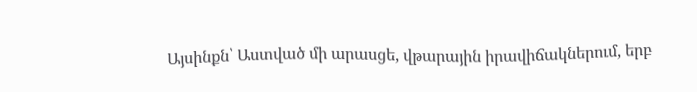Այսինքն՝ Աստված մի արասցե, վթարային իրավիճակներում, երբ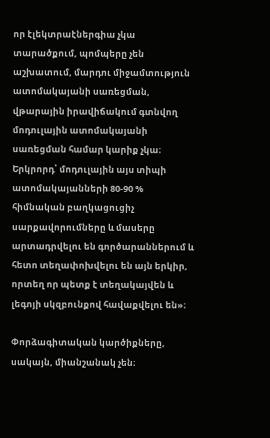որ էլեկտրաէներգիա չկա տարածքում, պոմպերը չեն աշխատում, մարդու միջամտություն ատոմակայանի սառեցման, վթարային իրավիճակում գտնվող մոդուլային ատոմակայանի սառեցման համար կարիք չկա։ Երկրորդ՝ մոդուլային այս տիպի ատոմակայանների 80-90 % հիմնական բաղկացուցիչ սարքավորումները և մասերը արտադրվելու են գործարաններում և հետո տեղափոխվելու են այն երկիր, որտեղ որ պետք է տեղակայվեն և լեգոյի սկզբունքով հավաքվելու են»։

Փորձագիտական կարծիքները, սակայն, միանշանակ չեն։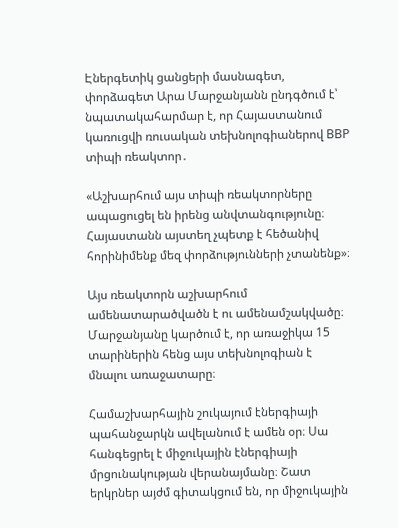Էներգետիկ ցանցերի մասնագետ, փորձագետ Արա Մարջանյանն ընդգծում է՝ նպատակահարմար է, որ Հայաստանում կառուցվի ռուսական տեխնոլոգիաներով ВВР տիպի ռեակտոր․

«Աշխարհում այս տիպի ռեակտորները ապացուցել են իրենց անվտանգությունը։ Հայաստանն այստեղ չպետք է հեծանիվ հորինիմենք մեզ փորձությունների չտանենք»։

Այս ռեակտորն աշխարհում ամենատարածվածն է ու ամենամշակվածը։ Մարջանյանը կարծում է, որ առաջիկա 15 տարիներին հենց այս տեխնոլոգիան է մնալու առաջատարը։

Համաշխարհային շուկայում էներգիայի պահանջարկն ավելանում է ամեն օր։ Սա հանգեցրել է միջուկային էներգիայի մրցունակության վերանայմանը։ Շատ երկրներ այժմ գիտակցում են, որ միջուկային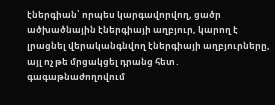էներգիան՝ որպես կարգավորվող, ցածր ածխածնային էներգիայի աղբյուր, կարող է լրացնել վերականգնվող էներգիայի աղբյուրները, այլ ոչ թե մրցակցել դրանց հետ․ գագաթնաժողովում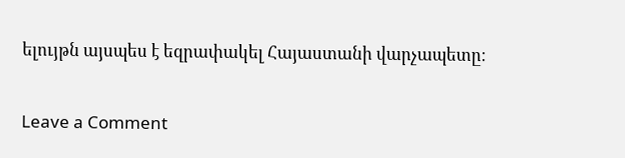ելույթն այսպես է եզրափակել Հայաստանի վարչապետը։

Leave a Comment